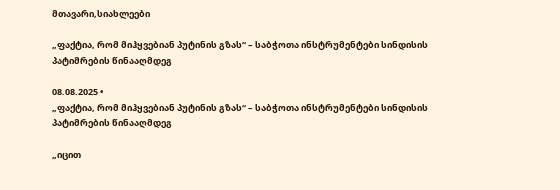მთავარი,სიახლეები

„ფაქტია, რომ მიჰყვებიან პუტინის გზას“ – საბჭოთა ინსტრუმენტები სინდისის პატიმრების წინააღმდეგ

08.08.2025 •
„ფაქტია, რომ მიჰყვებიან პუტინის გზას“ – საბჭოთა ინსტრუმენტები სინდისის პატიმრების წინააღმდეგ

„იცით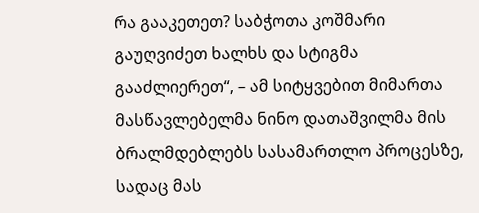რა გააკეთეთ? საბჭოთა კოშმარი გაუღვიძეთ ხალხს და სტიგმა გააძლიერეთ“, – ამ სიტყვებით მიმართა მასწავლებელმა ნინო დათაშვილმა მის ბრალმდებლებს სასამართლო პროცესზე, სადაც მას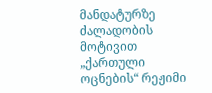მანდატურზე ძალადობის მოტივით „ქართული ოცნების“ რეჟიმი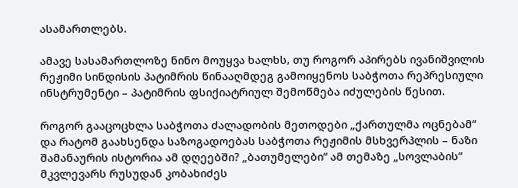ასამართლებს.

ამავე სასამართლოზე ნინო მოუყვა ხალხს, თუ როგორ აპირებს ივანიშვილის რეჟიმი სინდისის პატიმრის წინააღმდეგ გამოიყენოს საბჭოთა რეპრესიული ინსტრუმენტი – პატიმრის ფსიქიატრიულ შემოწმება იძულების წესით.

როგორ გააცოცხლა საბჭოთა ძალადობის მეთოდები „ქართულმა ოცნებამ“ და რატომ გაახსენდა საზოგადოებას საბჭოთა რეჟიმის მსხვერპლის – ნაზი შამანაურის ისტორია ამ დღეებში? „ბათუმელები“ ამ თემაზე „სოვლაბის“ მკვლევარს რუსუდან კობახიძეს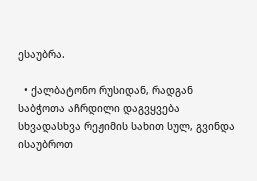ესაუბრა.

  • ქალბატონო რუსიდან, რადგან საბჭოთა აჩრდილი დაგვყვება სხვადასხვა რეჟიმის სახით სულ, გვინდა ისაუბროთ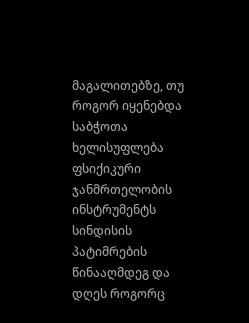მაგალითებზე, თუ როგორ იყენებდა საბჭოთა ხელისუფლება ფსიქიკური ჯანმრთელობის ინსტრუმენტს სინდისის პატიმრების წინააღმდეგ და დღეს როგორც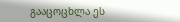გააცოცხლა ეს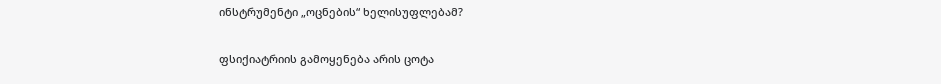ინსტრუმენტი „ოცნების“ ხელისუფლებამ?

ფსიქიატრიის გამოყენება არის ცოტა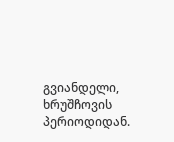გვიანდელი, ხრუშჩოვის პერიოდიდან.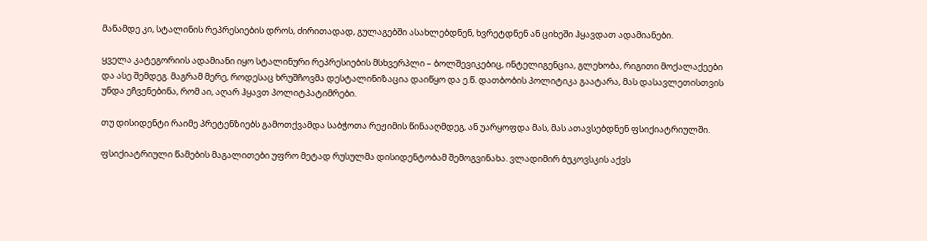მანამდე კი, სტალინის რეპრესიების დროს, ძირითადად, გულაგებში ასახლებდნენ, ხვრეტდნენ ან ციხეში ჰყავდათ ადამიანები.

ყველა კატეგორიის ადამიანი იყო სტალინური რეპრესიების მსხვერპლი – ბოლშევიკებიც, ინტელიგენცია, გლეხობა, რიგითი მოქალაქეები და ასე შემდეგ. მაგრამ მერე, როდესაც ხრუშჩოვმა დესტალინიზაცია დაიწყო და ე.წ. დათბობის პოლიტიკა გაატარა, მას დასავლეთისთვის უნდა ეჩვენებინა, რომ აი, აღარ ჰყავთ პოლიტპატიმრები.

თუ დისიდენტი რაიმე პრეტენზიებს გამოთქვამდა საბჭოთა რეჟიმის წინააღმდეგ, ან უარყოფდა მას, მას ათავსებდნენ ფსიქიატრიულში.

ფსიქიატრიული წამების მაგალითები უფრო მეტად რუსულმა დისიდენტობამ შემოგვინახა. ვლადიმირ ბუკოვსკის აქვს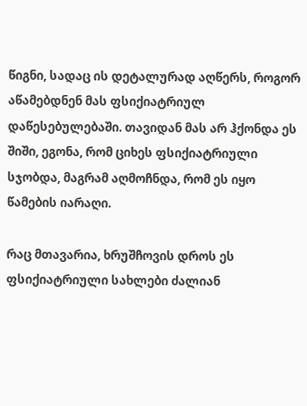წიგნი, სადაც ის დეტალურად აღწერს, როგორ აწამებდნენ მას ფსიქიატრიულ დაწესებულებაში. თავიდან მას არ ჰქონდა ეს შიში, ეგონა, რომ ციხეს ფსიქიატრიული სჯობდა, მაგრამ აღმოჩნდა, რომ ეს იყო წამების იარაღი.

რაც მთავარია, ხრუშჩოვის დროს ეს ფსიქიატრიული სახლები ძალიან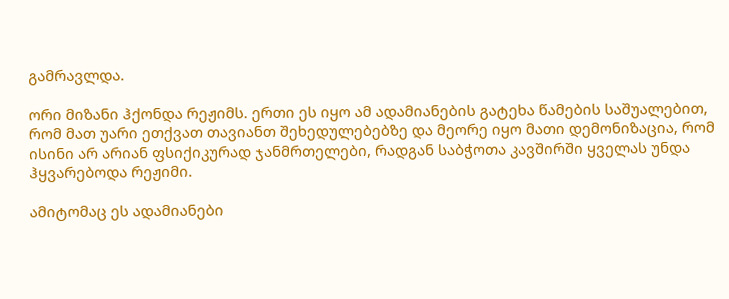გამრავლდა.

ორი მიზანი ჰქონდა რეჟიმს. ერთი ეს იყო ამ ადამიანების გატეხა წამების საშუალებით, რომ მათ უარი ეთქვათ თავიანთ შეხედულებებზე და მეორე იყო მათი დემონიზაცია, რომ ისინი არ არიან ფსიქიკურად ჯანმრთელები, რადგან საბჭოთა კავშირში ყველას უნდა ჰყვარებოდა რეჟიმი.

ამიტომაც ეს ადამიანები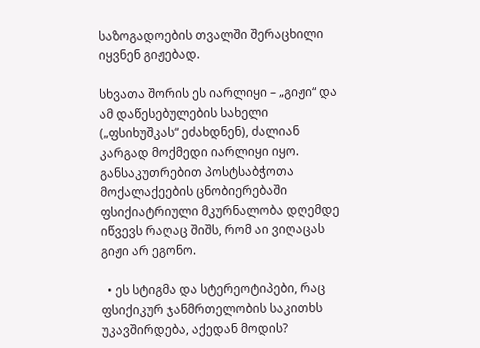საზოგადოების თვალში შერაცხილი იყვნენ გიჟებად.

სხვათა შორის ეს იარლიყი – „გიჟი“ და ამ დაწესებულების სახელი („ფსიხუშკას“ ეძახდნენ), ძალიან კარგად მოქმედი იარლიყი იყო. განსაკუთრებით პოსტსაბჭოთა მოქალაქეების ცნობიერებაში ფსიქიატრიული მკურნალობა დღემდე იწვევს რაღაც შიშს, რომ აი ვიღაცას გიჟი არ ეგონო.

  • ეს სტიგმა და სტერეოტიპები, რაც ფსიქიკურ ჯანმრთელობის საკითხს უკავშირდება, აქედან მოდის?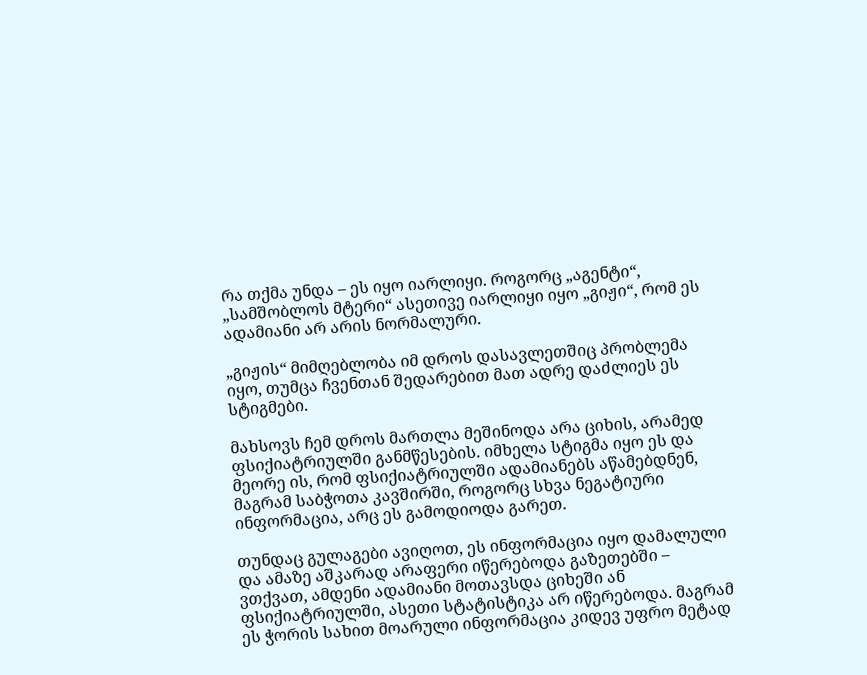რა თქმა უნდა – ეს იყო იარლიყი. როგორც „აგენტი“, „სამშობლოს მტერი“ ასეთივე იარლიყი იყო „გიჟი“, რომ ეს ადამიანი არ არის ნორმალური.

„გიჟის“ მიმღებლობა იმ დროს დასავლეთშიც პრობლემა იყო, თუმცა ჩვენთან შედარებით მათ ადრე დაძლიეს ეს სტიგმები.

მახსოვს ჩემ დროს მართლა მეშინოდა არა ციხის, არამედ ფსიქიატრიულში განმწესების. იმხელა სტიგმა იყო ეს და მეორე ის, რომ ფსიქიატრიულში ადამიანებს აწამებდნენ, მაგრამ საბჭოთა კავშირში, როგორც სხვა ნეგატიური ინფორმაცია, არც ეს გამოდიოდა გარეთ.

თუნდაც გულაგები ავიღოთ, ეს ინფორმაცია იყო დამალული და ამაზე აშკარად არაფერი იწერებოდა გაზეთებში – ვთქვათ, ამდენი ადამიანი მოთავსდა ციხეში ან ფსიქიატრიულში, ასეთი სტატისტიკა არ იწერებოდა. მაგრამ ეს ჭორის სახით მოარული ინფორმაცია კიდევ უფრო მეტად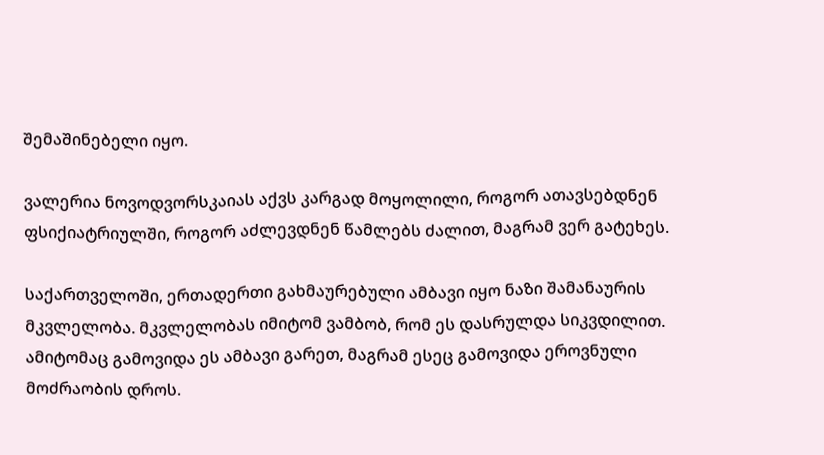შემაშინებელი იყო.

ვალერია ნოვოდვორსკაიას აქვს კარგად მოყოლილი, როგორ ათავსებდნენ ფსიქიატრიულში, როგორ აძლევდნენ წამლებს ძალით, მაგრამ ვერ გატეხეს.

საქართველოში, ერთადერთი გახმაურებული ამბავი იყო ნაზი შამანაურის მკვლელობა. მკვლელობას იმიტომ ვამბობ, რომ ეს დასრულდა სიკვდილით. ამიტომაც გამოვიდა ეს ამბავი გარეთ, მაგრამ ესეც გამოვიდა ეროვნული მოძრაობის დროს.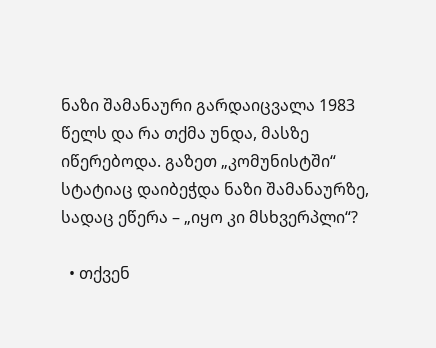ნაზი შამანაური გარდაიცვალა 1983 წელს და რა თქმა უნდა, მასზე იწერებოდა. გაზეთ „კომუნისტში“ სტატიაც დაიბეჭდა ნაზი შამანაურზე, სადაც ეწერა – „იყო კი მსხვერპლი“?

  • თქვენ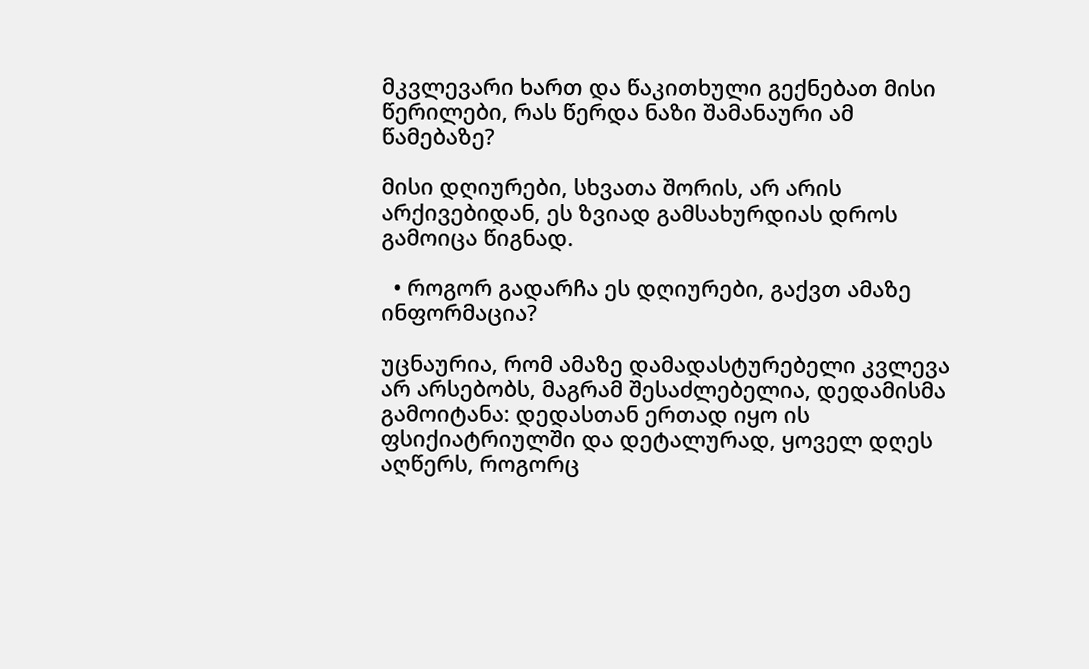მკვლევარი ხართ და წაკითხული გექნებათ მისი წერილები, რას წერდა ნაზი შამანაური ამ წამებაზე?

მისი დღიურები, სხვათა შორის, არ არის არქივებიდან, ეს ზვიად გამსახურდიას დროს გამოიცა წიგნად.

  • როგორ გადარჩა ეს დღიურები, გაქვთ ამაზე ინფორმაცია?

უცნაურია, რომ ამაზე დამადასტურებელი კვლევა არ არსებობს, მაგრამ შესაძლებელია, დედამისმა გამოიტანა: დედასთან ერთად იყო ის ფსიქიატრიულში და დეტალურად, ყოველ დღეს აღწერს, როგორც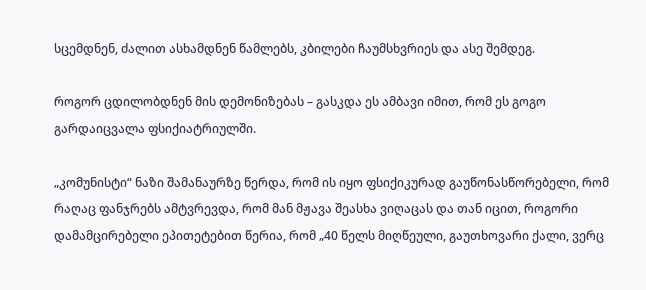სცემდნენ, ძალით ასხამდნენ წამლებს, კბილები ჩაუმსხვრიეს და ასე შემდეგ.

როგორ ცდილობდნენ მის დემონიზებას – გასკდა ეს ამბავი იმით, რომ ეს გოგო გარდაიცვალა ფსიქიატრიულში.

„კომუნისტი“ ნაზი შამანაურზე წერდა, რომ ის იყო ფსიქიკურად გაუწონასწორებელი, რომ რაღაც ფანჯრებს ამტვრევდა, რომ მან მჟავა შეასხა ვიღაცას და თან იცით, როგორი დამამცირებელი ეპითეტებით წერია, რომ „40 წელს მიღწეული, გაუთხოვარი ქალი, ვერც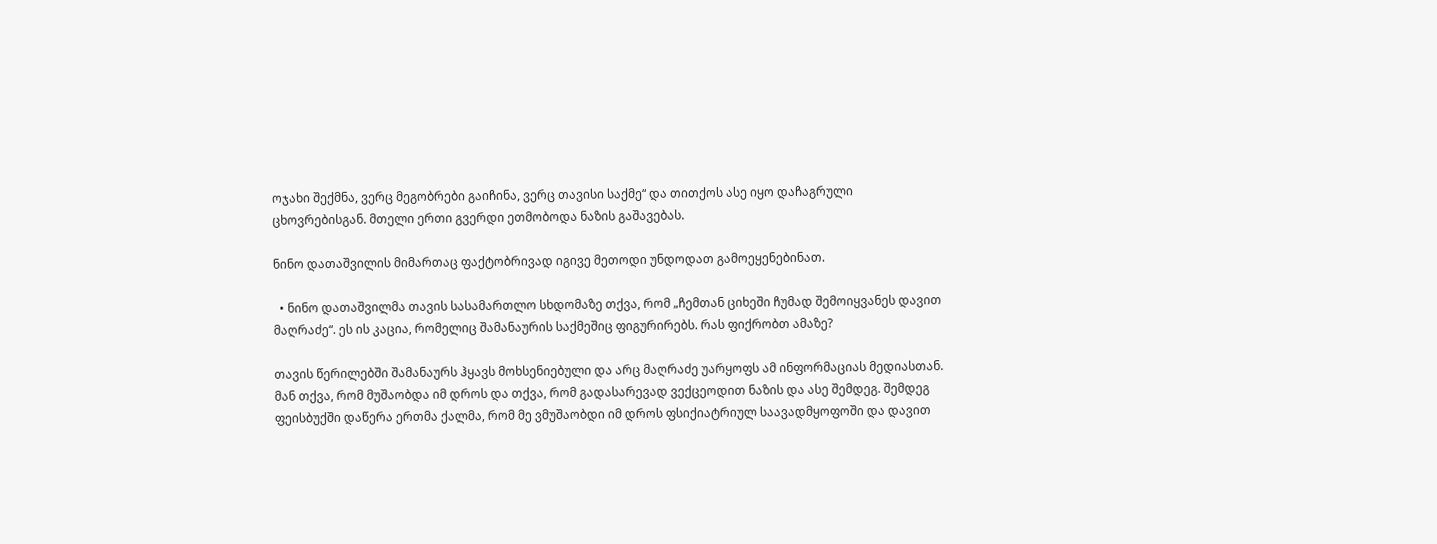ოჯახი შექმნა, ვერც მეგობრები გაიჩინა, ვერც თავისი საქმე“ და თითქოს ასე იყო დაჩაგრული ცხოვრებისგან. მთელი ერთი გვერდი ეთმობოდა ნაზის გაშავებას.

ნინო დათაშვილის მიმართაც ფაქტობრივად იგივე მეთოდი უნდოდათ გამოეყენებინათ.

  • ნინო დათაშვილმა თავის სასამართლო სხდომაზე თქვა, რომ „ჩემთან ციხეში ჩუმად შემოიყვანეს დავით მაღრაძე“. ეს ის კაცია, რომელიც შამანაურის საქმეშიც ფიგურირებს. რას ფიქრობთ ამაზე?

თავის წერილებში შამანაურს ჰყავს მოხსენიებული და არც მაღრაძე უარყოფს ამ ინფორმაციას მედიასთან. მან თქვა, რომ მუშაობდა იმ დროს და თქვა, რომ გადასარევად ვექცეოდით ნაზის და ასე შემდეგ. შემდეგ ფეისბუქში დაწერა ერთმა ქალმა, რომ მე ვმუშაობდი იმ დროს ფსიქიატრიულ საავადმყოფოში და დავით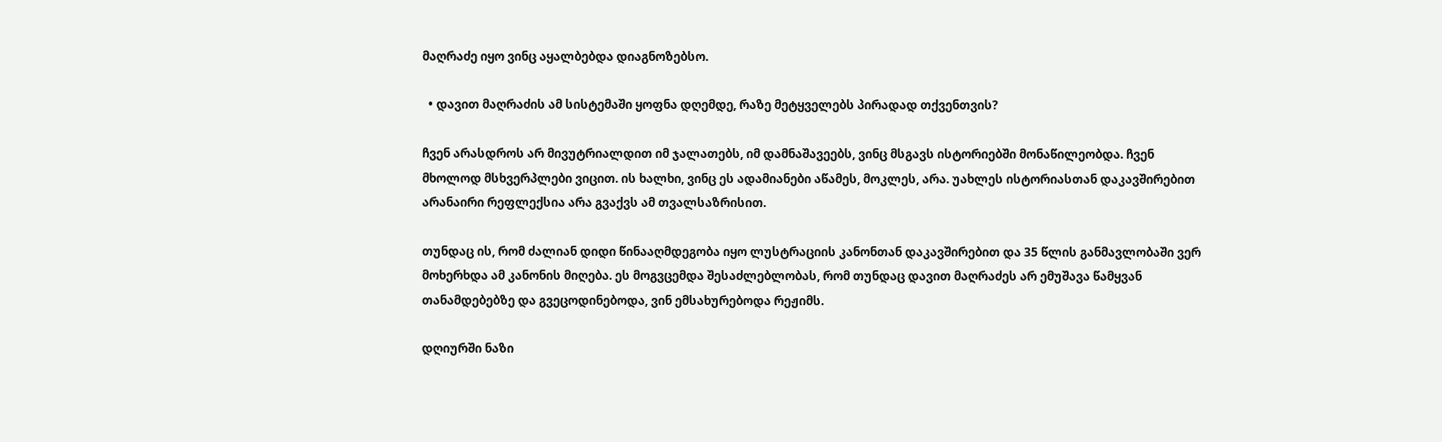მაღრაძე იყო ვინც აყალბებდა დიაგნოზებსო.

  • დავით მაღრაძის ამ სისტემაში ყოფნა დღემდე, რაზე მეტყველებს პირადად თქვენთვის?

ჩვენ არასდროს არ მივუტრიალდით იმ ჯალათებს, იმ დამნაშავეებს, ვინც მსგავს ისტორიებში მონაწილეობდა. ჩვენ მხოლოდ მსხვერპლები ვიცით. ის ხალხი, ვინც ეს ადამიანები აწამეს, მოკლეს, არა. უახლეს ისტორიასთან დაკავშირებით არანაირი რეფლექსია არა გვაქვს ამ თვალსაზრისით.

თუნდაც ის, რომ ძალიან დიდი წინააღმდეგობა იყო ლუსტრაციის კანონთან დაკავშირებით და 35 წლის განმავლობაში ვერ მოხერხდა ამ კანონის მიღება. ეს მოგვცემდა შესაძლებლობას, რომ თუნდაც დავით მაღრაძეს არ ემუშავა წამყვან თანამდებებზე და გვეცოდინებოდა, ვინ ემსახურებოდა რეჟიმს.

დღიურში ნაზი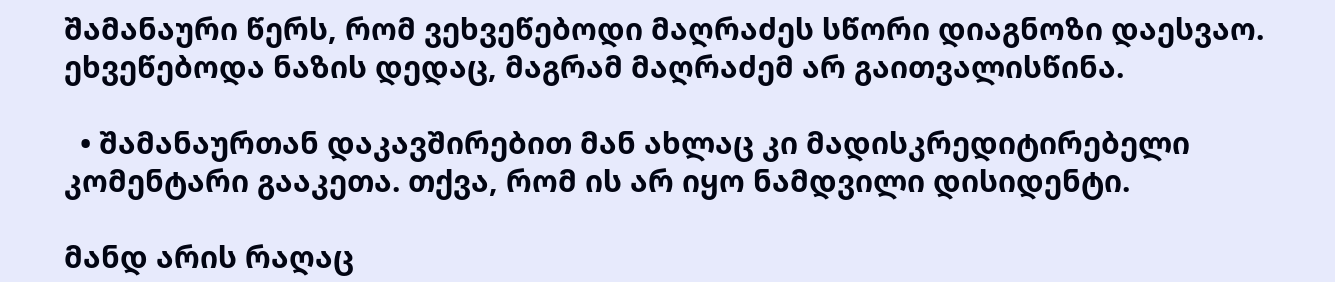შამანაური წერს, რომ ვეხვეწებოდი მაღრაძეს სწორი დიაგნოზი დაესვაო. ეხვეწებოდა ნაზის დედაც, მაგრამ მაღრაძემ არ გაითვალისწინა.

  • შამანაურთან დაკავშირებით მან ახლაც კი მადისკრედიტირებელი კომენტარი გააკეთა. თქვა, რომ ის არ იყო ნამდვილი დისიდენტი.

მანდ არის რაღაც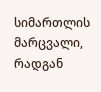სიმართლის მარცვალი, რადგან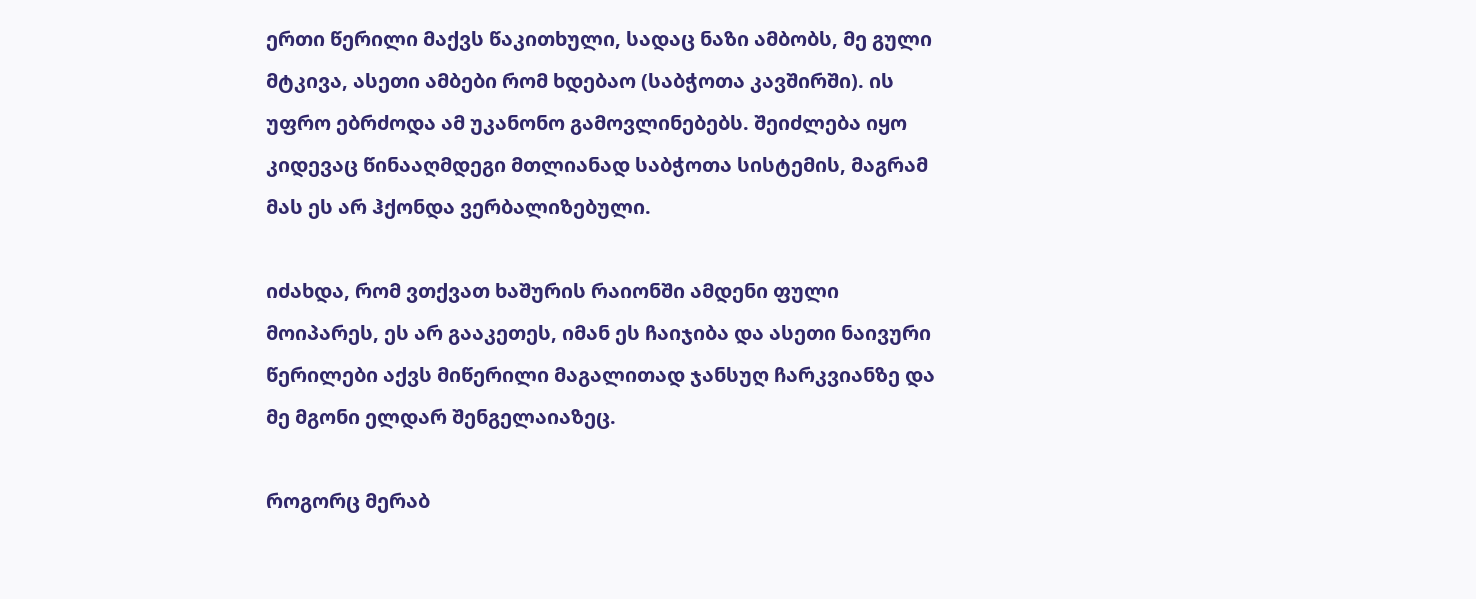ერთი წერილი მაქვს წაკითხული, სადაც ნაზი ამბობს, მე გული მტკივა, ასეთი ამბები რომ ხდებაო (საბჭოთა კავშირში). ის უფრო ებრძოდა ამ უკანონო გამოვლინებებს. შეიძლება იყო კიდევაც წინააღმდეგი მთლიანად საბჭოთა სისტემის, მაგრამ მას ეს არ ჰქონდა ვერბალიზებული.

იძახდა, რომ ვთქვათ ხაშურის რაიონში ამდენი ფული მოიპარეს, ეს არ გააკეთეს, იმან ეს ჩაიჯიბა და ასეთი ნაივური წერილები აქვს მიწერილი მაგალითად ჯანსუღ ჩარკვიანზე და მე მგონი ელდარ შენგელაიაზეც.

როგორც მერაბ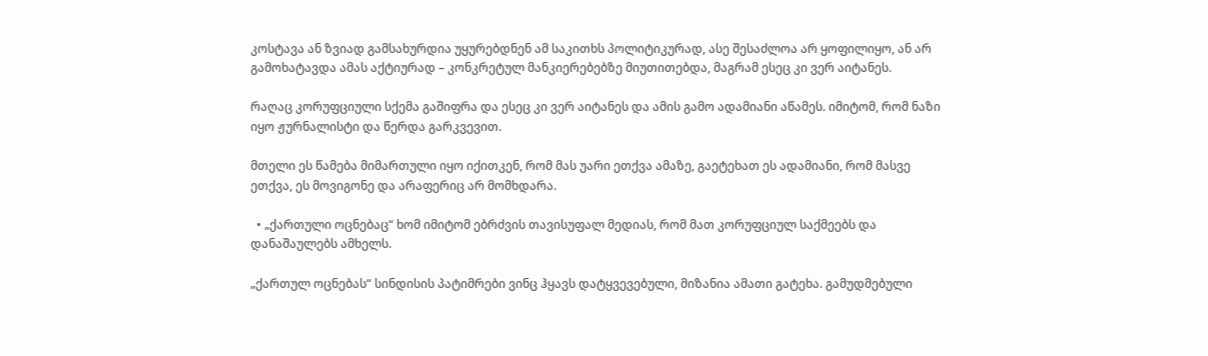კოსტავა ან ზვიად გამსახურდია უყურებდნენ ამ საკითხს პოლიტიკურად, ასე შესაძლოა არ ყოფილიყო, ან არ გამოხატავდა ამას აქტიურად – კონკრეტულ მანკიერებებზე მიუთითებდა, მაგრამ ესეც კი ვერ აიტანეს.

რაღაც კორუფციული სქემა გაშიფრა და ესეც კი ვერ აიტანეს და ამის გამო ადამიანი აწამეს. იმიტომ, რომ ნაზი იყო ჟურნალისტი და წერდა გარკვევით.

მთელი ეს წამება მიმართული იყო იქითკენ, რომ მას უარი ეთქვა ამაზე, გაეტეხათ ეს ადამიანი, რომ მასვე ეთქვა, ეს მოვიგონე და არაფერიც არ მომხდარა.

  • „ქართული ოცნებაც“ ხომ იმიტომ ებრძვის თავისუფალ მედიას, რომ მათ კორუფციულ საქმეებს და დანაშაულებს ამხელს.

„ქართულ ოცნებას“ სინდისის პატიმრები ვინც ჰყავს დატყვევებული, მიზანია ამათი გატეხა. გამუდმებული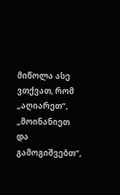მიწოლა ასე ვთქვათ, რომ „აღიარეთ“, „მოინანიეთ და გამოგიშვებთ“,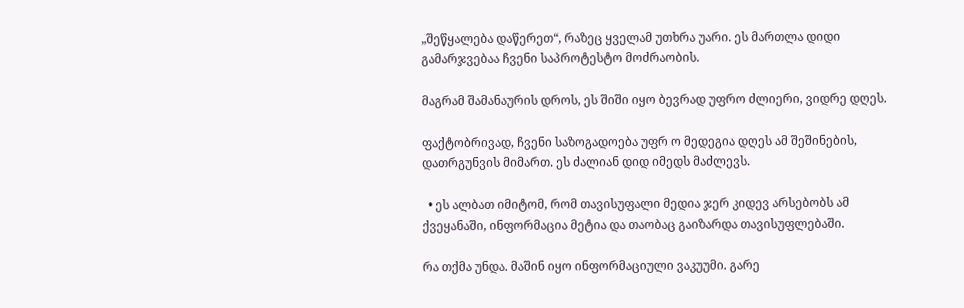„შეწყალება დაწერეთ“, რაზეც ყველამ უთხრა უარი. ეს მართლა დიდი გამარჯვებაა ჩვენი საპროტესტო მოძრაობის.

მაგრამ შამანაურის დროს, ეს შიში იყო ბევრად უფრო ძლიერი, ვიდრე დღეს.

ფაქტობრივად, ჩვენი საზოგადოება უფრ ო მედეგია დღეს ამ შეშინების, დათრგუნვის მიმართ. ეს ძალიან დიდ იმედს მაძლევს.

  • ეს ალბათ იმიტომ, რომ თავისუფალი მედია ჯერ კიდევ არსებობს ამ ქვეყანაში, ინფორმაცია მეტია და თაობაც გაიზარდა თავისუფლებაში.

რა თქმა უნდა. მაშინ იყო ინფორმაციული ვაკუუმი. გარე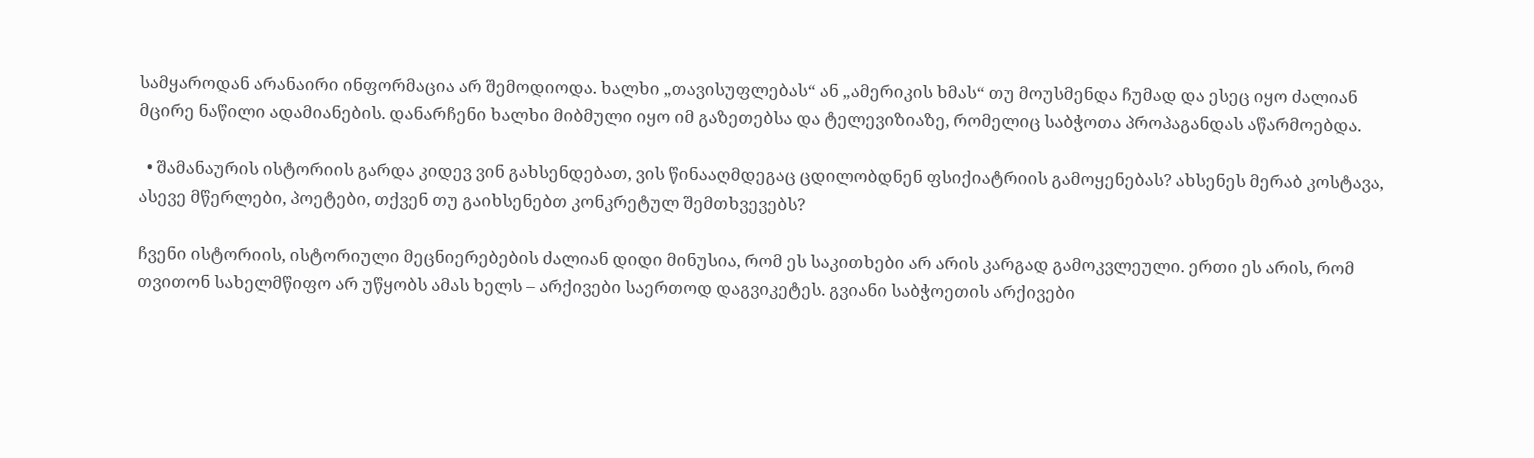სამყაროდან არანაირი ინფორმაცია არ შემოდიოდა. ხალხი „თავისუფლებას“ ან „ამერიკის ხმას“ თუ მოუსმენდა ჩუმად და ესეც იყო ძალიან მცირე ნაწილი ადამიანების. დანარჩენი ხალხი მიბმული იყო იმ გაზეთებსა და ტელევიზიაზე, რომელიც საბჭოთა პროპაგანდას აწარმოებდა.

  • შამანაურის ისტორიის გარდა კიდევ ვინ გახსენდებათ, ვის წინააღმდეგაც ცდილობდნენ ფსიქიატრიის გამოყენებას? ახსენეს მერაბ კოსტავა, ასევე მწერლები, პოეტები, თქვენ თუ გაიხსენებთ კონკრეტულ შემთხვევებს?

ჩვენი ისტორიის, ისტორიული მეცნიერებების ძალიან დიდი მინუსია, რომ ეს საკითხები არ არის კარგად გამოკვლეული. ერთი ეს არის, რომ თვითონ სახელმწიფო არ უწყობს ამას ხელს – არქივები საერთოდ დაგვიკეტეს. გვიანი საბჭოეთის არქივები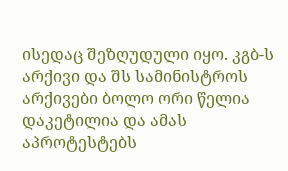ისედაც შეზღუდული იყო. კგბ-ს არქივი და შს სამინისტროს არქივები ბოლო ორი წელია დაკეტილია და ამას აპროტესტებს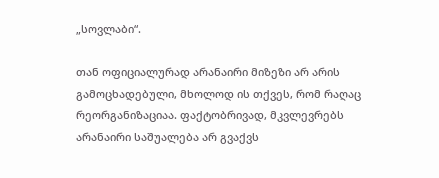„სოვლაბი“.

თან ოფიციალურად არანაირი მიზეზი არ არის გამოცხადებული, მხოლოდ ის თქვეს, რომ რაღაც რეორგანიზაციაა. ფაქტობრივად, მკვლევრებს არანაირი საშუალება არ გვაქვს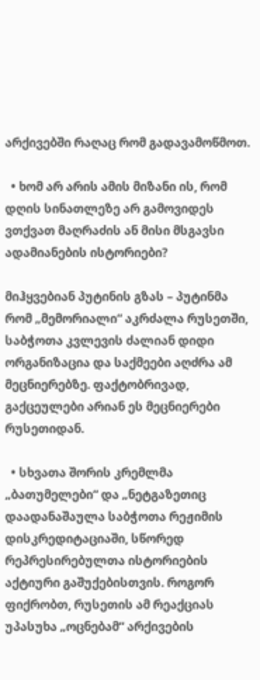არქივებში რაღაც რომ გადავამოწმოთ.

  • ხომ არ არის ამის მიზანი ის, რომ დღის სინათლეზე არ გამოვიდეს ვთქვათ მაღრაძის ან მისი მსგავსი ადამიანების ისტორიები?

მიჰყვებიან პუტინის გზას – პუტინმა რომ „მემორიალი“ აკრძალა რუსეთში, საბჭოთა კვლევის ძალიან დიდი ორგანიზაცია და საქმეები აღძრა ამ მეცნიერებზე. ფაქტობრივად, გაქცეულები არიან ეს მეცნიერები რუსეთიდან.

  • სხვათა შორის კრემლმა „ბათუმელები“ და „ნეტგაზეთიც დაადანაშაულა საბჭოთა რეჟიმის დისკრედიტაციაში, სწორედ რეპრესირებულთა ისტორიების აქტიური გაშუქებისთვის. როგორ ფიქრობთ, რუსეთის ამ რეაქციას უპასუხა „ოცნებამ“ არქივების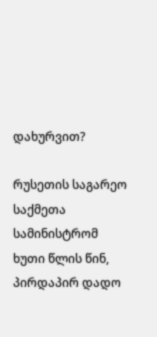დახურვით?

რუსეთის საგარეო საქმეთა სამინისტრომ ხუთი წლის წინ, პირდაპირ დადო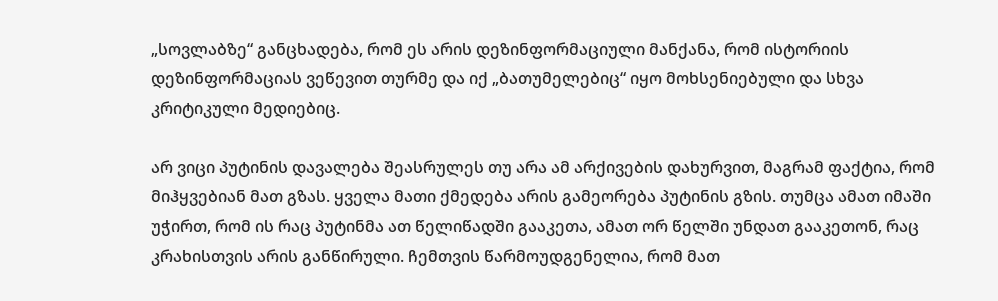„სოვლაბზე“ განცხადება, რომ ეს არის დეზინფორმაციული მანქანა, რომ ისტორიის დეზინფორმაციას ვეწევით თურმე და იქ „ბათუმელებიც“ იყო მოხსენიებული და სხვა კრიტიკული მედიებიც.

არ ვიცი პუტინის დავალება შეასრულეს თუ არა ამ არქივების დახურვით, მაგრამ ფაქტია, რომ მიჰყვებიან მათ გზას. ყველა მათი ქმედება არის გამეორება პუტინის გზის. თუმცა ამათ იმაში უჭირთ, რომ ის რაც პუტინმა ათ წელიწადში გააკეთა, ამათ ორ წელში უნდათ გააკეთონ, რაც კრახისთვის არის განწირული. ჩემთვის წარმოუდგენელია, რომ მათ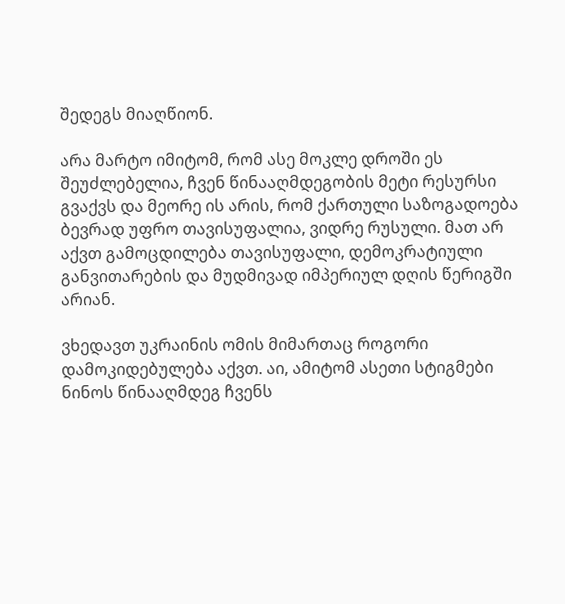შედეგს მიაღწიონ.

არა მარტო იმიტომ, რომ ასე მოკლე დროში ეს შეუძლებელია, ჩვენ წინააღმდეგობის მეტი რესურსი გვაქვს და მეორე ის არის, რომ ქართული საზოგადოება ბევრად უფრო თავისუფალია, ვიდრე რუსული. მათ არ აქვთ გამოცდილება თავისუფალი, დემოკრატიული განვითარების და მუდმივად იმპერიულ დღის წერიგში არიან.

ვხედავთ უკრაინის ომის მიმართაც როგორი დამოკიდებულება აქვთ. აი, ამიტომ ასეთი სტიგმები ნინოს წინააღმდეგ ჩვენს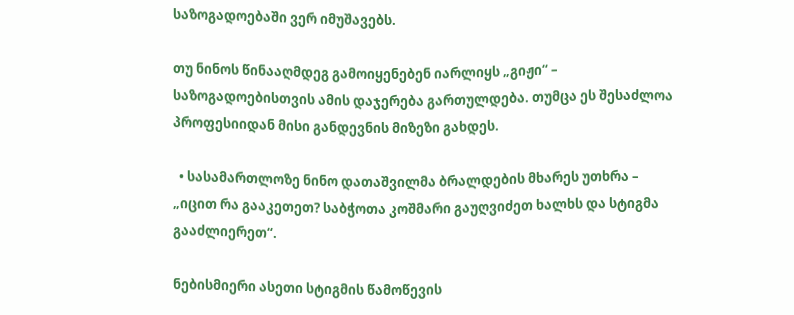საზოგადოებაში ვერ იმუშავებს.

თუ ნინოს წინააღმდეგ გამოიყენებენ იარლიყს „გიჟი“ – საზოგადოებისთვის ამის დაჯერება გართულდება. თუმცა ეს შესაძლოა პროფესიიდან მისი განდევნის მიზეზი გახდეს.

  • სასამართლოზე ნინო დათაშვილმა ბრალდების მხარეს უთხრა – „იცით რა გააკეთეთ? საბჭოთა კოშმარი გაუღვიძეთ ხალხს და სტიგმა გააძლიერეთ“.

ნებისმიერი ასეთი სტიგმის წამოწევის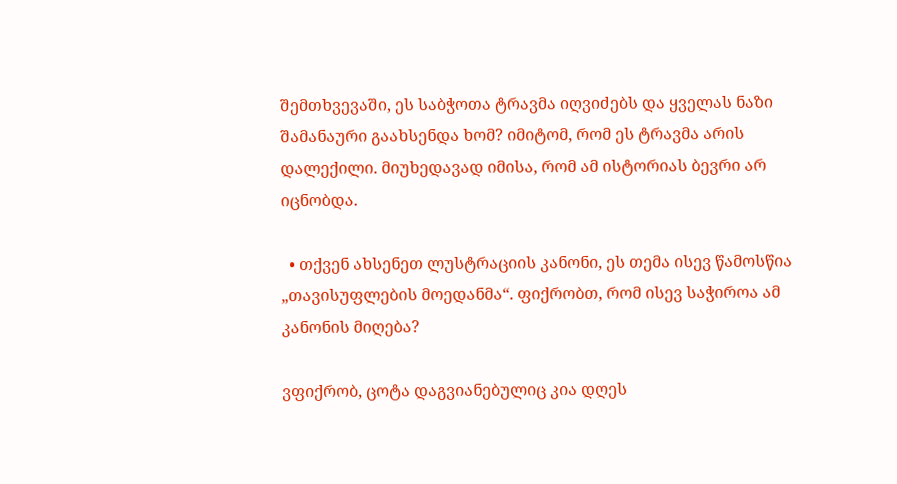შემთხვევაში, ეს საბჭოთა ტრავმა იღვიძებს და ყველას ნაზი შამანაური გაახსენდა ხომ? იმიტომ, რომ ეს ტრავმა არის დალექილი. მიუხედავად იმისა, რომ ამ ისტორიას ბევრი არ იცნობდა.

  • თქვენ ახსენეთ ლუსტრაციის კანონი, ეს თემა ისევ წამოსწია „თავისუფლების მოედანმა“. ფიქრობთ, რომ ისევ საჭიროა ამ კანონის მიღება?

ვფიქრობ, ცოტა დაგვიანებულიც კია დღეს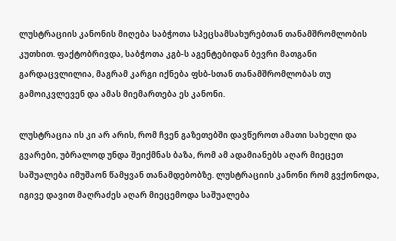ლუსტრაციის კანონის მიღება საბჭოთა სპეცსამსახურებთან თანამშრომლობის კუთხით. ფაქტობრივდა, საბჭოთა კგბ-ს აგენტებიდან ბევრი მათგანი გარდაცვლილია, მაგრამ კარგი იქნება ფსბ-სთან თანამშრომლობას თუ გამოიკვლევენ და ამას მიემართება ეს კანონი.

ლუსტრაცია ის კი არ არის, რომ ჩვენ გაზეთებში დავწეროთ ამათი სახელი და გვარები, უბრალოდ უნდა შეიქმნას ბაზა, რომ ამ ადამიანებს აღარ მიეცეთ საშუალება იმუშაონ წამყვან თანამდებობზე. ლუსტრაციის კანონი რომ გვქონოდა, იგივე დავით მაღრაძეს აღარ მიეცემოდა საშუალება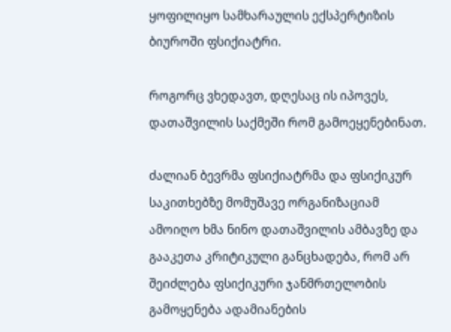ყოფილიყო სამხარაულის ექსპერტიზის ბიუროში ფსიქიატრი.

როგორც ვხედავთ, დღესაც ის იპოვეს, დათაშვილის საქმეში რომ გამოეყენებინათ.

ძალიან ბევრმა ფსიქიატრმა და ფსიქიკურ საკითხებზე მომუშავე ორგანიზაციამ ამოიღო ხმა ნინო დათაშვილის ამბავზე და გააკეთა კრიტიკული განცხადება, რომ არ შეიძლება ფსიქიკური ჯანმრთელობის გამოყენება ადამიანების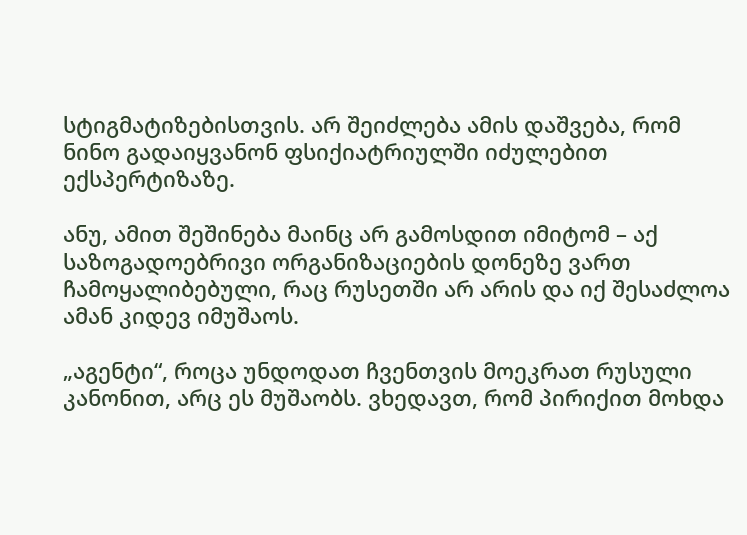სტიგმატიზებისთვის. არ შეიძლება ამის დაშვება, რომ ნინო გადაიყვანონ ფსიქიატრიულში იძულებით ექსპერტიზაზე.

ანუ, ამით შეშინება მაინც არ გამოსდით იმიტომ – აქ საზოგადოებრივი ორგანიზაციების დონეზე ვართ ჩამოყალიბებული, რაც რუსეთში არ არის და იქ შესაძლოა ამან კიდევ იმუშაოს.

„აგენტი“, როცა უნდოდათ ჩვენთვის მოეკრათ რუსული კანონით, არც ეს მუშაობს. ვხედავთ, რომ პირიქით მოხდა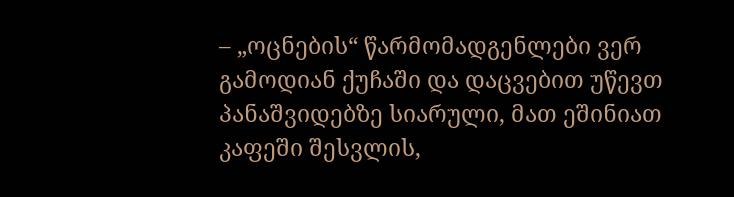– „ოცნების“ წარმომადგენლები ვერ გამოდიან ქუჩაში და დაცვებით უწევთ პანაშვიდებზე სიარული, მათ ეშინიათ კაფეში შესვლის,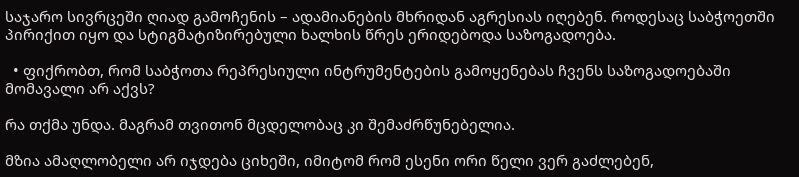საჯარო სივრცეში ღიად გამოჩენის – ადამიანების მხრიდან აგრესიას იღებენ. როდესაც საბჭოეთში პირიქით იყო და სტიგმატიზირებული ხალხის წრეს ერიდებოდა საზოგადოება.

  • ფიქრობთ, რომ საბჭოთა რეპრესიული ინტრუმენტების გამოყენებას ჩვენს საზოგადოებაში მომავალი არ აქვს?

რა თქმა უნდა. მაგრამ თვითონ მცდელობაც კი შემაძრწუნებელია.

მზია ამაღლობელი არ იჯდება ციხეში, იმიტომ რომ ესენი ორი წელი ვერ გაძლებენ,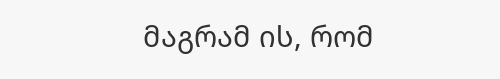მაგრამ ის, რომ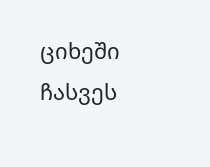ციხეში ჩასვეს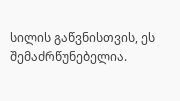სილის გაწვნისთვის, ეს შემაძრწუნებელია.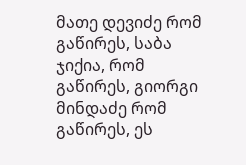მათე დევიძე რომ გაწირეს, საბა ჯიქია, რომ გაწირეს, გიორგი მინდაძე რომ გაწირეს, ეს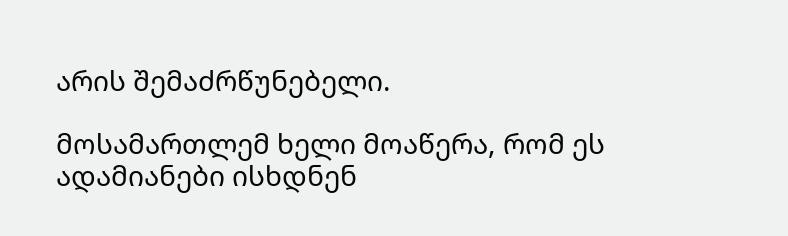არის შემაძრწუნებელი.

მოსამართლემ ხელი მოაწერა, რომ ეს ადამიანები ისხდნენ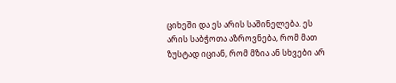ციხეში და ეს არის საშინელება. ეს არის საბჭოთა აზროვნება, რომ მათ ზუსტად იციან, რომ მზია ან სხვები არ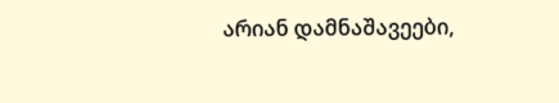არიან დამნაშავეები,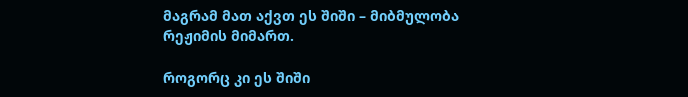მაგრამ მათ აქვთ ეს შიში – მიბმულობა რეჟიმის მიმართ.

როგორც კი ეს შიში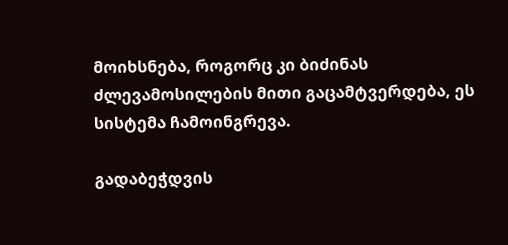მოიხსნება, როგორც კი ბიძინას ძლევამოსილების მითი გაცამტვერდება, ეს სისტემა ჩამოინგრევა.

გადაბეჭდვის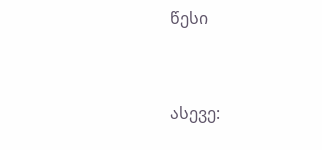წესი


ასევე: